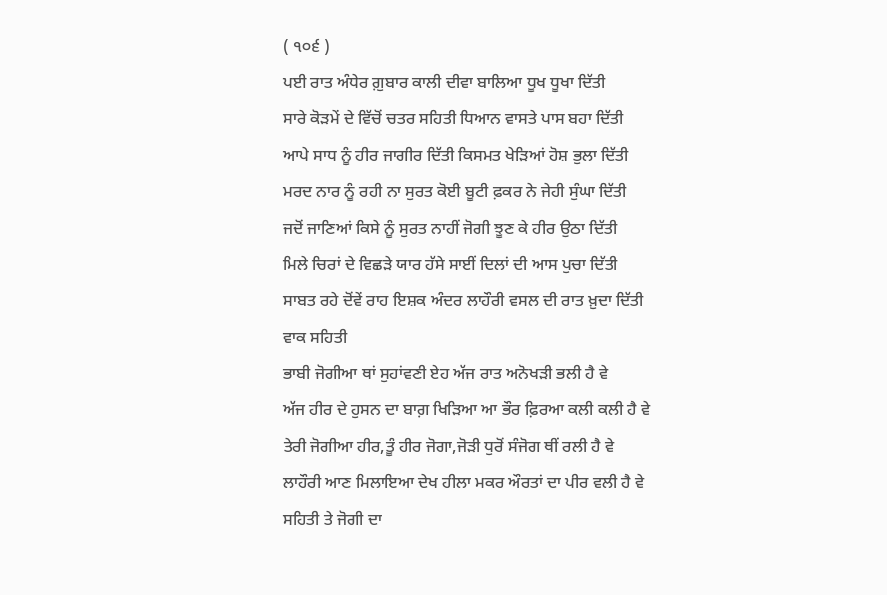( ੧੦੬ )
ਪਈ ਰਾਤ ਅੰਧੇਰ ਗ਼ੁਬਾਰ ਕਾਲੀ ਦੀਵਾ ਬਾਲਿਆ ਧੂਖ ਧੂਖਾ ਦਿੱਤੀ
ਸਾਰੇ ਕੋੜਮੇਂ ਦੇ ਵਿੱਚੋਂ ਚਤਰ ਸਹਿਤੀ ਧਿਆਨ ਵਾਸਤੇ ਪਾਸ ਬਹਾ ਦਿੱਤੀ
ਆਪੇ ਸਾਧ ਨੂੰ ਹੀਰ ਜਾਗੀਰ ਦਿੱਤੀ ਕਿਸਮਤ ਖੇੜਿਆਂ ਹੋਸ਼ ਭੁਲਾ ਦਿੱਤੀ
ਮਰਦ ਨਾਰ ਨੂੰ ਰਹੀ ਨਾ ਸੁਰਤ ਕੋਈ ਬੂਟੀ ਫ਼ਕਰ ਨੇ ਜੇਹੀ ਸੁੰਘਾ ਦਿੱਤੀ
ਜਦੋਂ ਜਾਣਿਆਂ ਕਿਸੇ ਨੂੰ ਸੁਰਤ ਨਾਹੀਂ ਜੋਗੀ ਝੂਣ ਕੇ ਹੀਰ ਉਠਾ ਦਿੱਤੀ
ਮਿਲੇ ਚਿਰਾਂ ਦੇ ਵਿਛੜੇ ਯਾਰ ਹੱਸੇ ਸਾਈਂ ਦਿਲਾਂ ਦੀ ਆਸ ਪੁਚਾ ਦਿੱਤੀ
ਸਾਬਤ ਰਹੇ ਦੋਂਵੇਂ ਰਾਹ ਇਸ਼ਕ ਅੰਦਰ ਲਾਹੌਰੀ ਵਸਲ ਦੀ ਰਾਤ ਖ਼ੁਦਾ ਦਿੱਤੀ
ਵਾਕ ਸਹਿਤੀ
ਭਾਬੀ ਜੋਗੀਆ ਥਾਂ ਸੁਹਾਂਵਣੀ ਏਹ ਅੱਜ ਰਾਤ ਅਨੋਖੜੀ ਭਲੀ ਹੈ ਵੇ
ਅੱਜ ਹੀਰ ਦੇ ਹੁਸਨ ਦਾ ਬਾਗ਼ ਖਿੜਿਆ ਆ ਭੌਰ ਫ਼ਿਰਆ ਕਲੀ ਕਲੀ ਹੈ ਵੇ
ਤੇਰੀ ਜੋਗੀਆ ਹੀਰ,ਤੂੰ ਹੀਰ ਜੋਗਾ,ਜੋੜੀ ਧੁਰੋਂ ਸੰਜੋਗ ਥੀਂ ਰਲੀ ਹੈ ਵੇ
ਲਾਹੌਰੀ ਆਣ ਮਿਲਾਇਆ ਦੇਖ ਹੀਲਾ ਮਕਰ ਔਰਤਾਂ ਦਾ ਪੀਰ ਵਲੀ ਹੈ ਵੇ
ਸਹਿਤੀ ਤੇ ਜੋਗੀ ਦਾ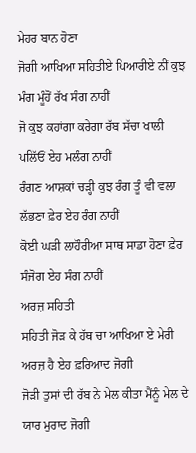ਮੇਹਰ ਬਾਨ ਹੋਣਾ
ਜੋਗੀ ਆਖਿਆ ਸਹਿਤੀਏ ਪਿਆਰੀਏ ਨੀਂ ਕੁਝ ਮੰਗ ਮੂੰਹੋਂ ਰੱਖ ਸੰਗ ਨਾਹੀਂ
ਜੋ ਕੁਝ ਕਹਾਂਗਾ ਕਰੇਗਾ ਰੱਬ ਸੱਚਾ ਖਾਲੀ ਪਲਿੱਓਂ ਏਹ ਮਲੰਗ ਨਾਹੀਂ
ਰੰਗਣ ਆਸ਼ਕਾਂ ਚੜ੍ਹੀ ਕੁਝ ਰੰਗ ਤੂੰ ਵੀ ਵਲਾ ਲੱਭਣਾ ਫ਼ੇਰ ਏਹ ਰੰਗ ਨਾਹੀਂ
ਕੋਈ ਘੜੀ ਲਾਹੌਰੀਆ ਸਾਥ ਸਾਡਾ ਹੋਣਾ ਫ਼ੇਰ ਸੰਜੋਗ ਏਹ ਸੰਗ ਨਾਹੀਂ
ਅਰਜ਼ ਸਹਿਤੀ
ਸਹਿਤੀ ਜੋੜ ਕੇ ਹੱਥ ਚਾ ਆਖਿਆ ਏ ਮੇਰੀ ਅਰਜ਼ ਹੈ ਏਹ ਫ਼ਰਿਆਦ ਜੋਗੀ
ਜੋੜੀ ਤੁਸਾਂ ਦੀ ਰੱਬ ਨੇ ਮੇਲ ਕੀਤਾ ਮੈਂਨੂੰ ਮੇਲ ਦੇ ਯਾਰ ਮੁਰਾਦ ਜੋਗੀ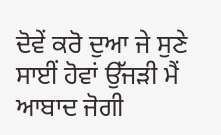ਦੋਵੇਂ ਕਰੋ ਦੁਆ ਜੇ ਸੁਣੇ ਸਾਈਂ ਹੋਵਾਂ ਉੱਜੜੀ ਮੈਂ ਆਬਾਦ ਜੋਗੀ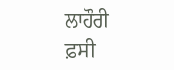ਲਾਹੌਰੀ ਫ਼ਸੀ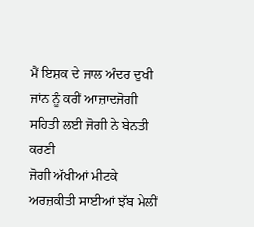ਮੈਂ ਇਸ਼ਕ ਦੇ ਜਾਲ ਅੰਦਰ ਦੁਖੀ ਜਾਂਨ ਨੂੰ ਕਰੀਂ ਆਜ਼ਾਦਜੋਗੀ
ਸਹਿਤੀ ਲਈ ਜੋਗੀ ਨੇ ਬੇਨਤੀ ਕਰਣੀ
ਜੋਗੀ ਅੱਖੀਆਂ ਮੀਟਕੇ ਅਰਜ਼ਕੀਤੀ ਸਾਈਆਂ ਝੱਬ ਮੇਲੀਂ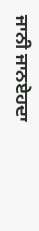ਜਾਨੀ ਜਾਨਏਹਦਾ